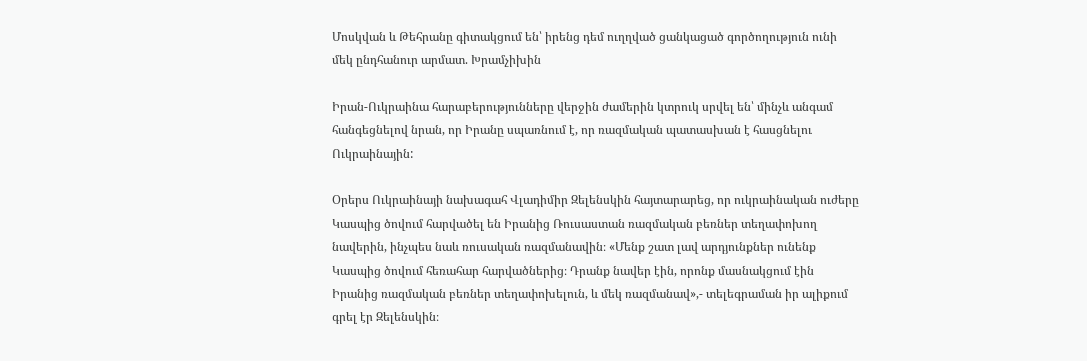Մոսկվան և Թեհրանը գիտակցում են՝ իրենց դեմ ուղղված ցանկացած գործողություն ունի մեկ ընդհանուր արմատ. Խրամչիխին

Իրան-Ուկրաինա հարաբերությունները վերջին ժամերին կտրուկ սրվել են՝ մինչև անգամ հանգեցնելով նրան, որ Իրանը սպառնում է, որ ռազմական պատասխան է հասցնելու Ուկրաինային:

Օրերս Ուկրաինայի նախագահ Վլադիմիր Զելենսկին հայտարարեց, որ ուկրաինական ուժերը Կասպից ծովում հարվածել են Իրանից Ռուսաստան ռազմական բեռներ տեղափոխող նավերին, ինչպես նաև ռուսական ռազմանավին։ «Մենք շատ լավ արդյունքներ ունենք Կասպից ծովում հեռահար հարվածներից։ Դրանք նավեր էին, որոնք մասնակցում էին Իրանից ռազմական բեռներ տեղափոխելուն, և մեկ ռազմանավ»,- տելեգրաման իր ալիքում գրել էր Զելենսկին։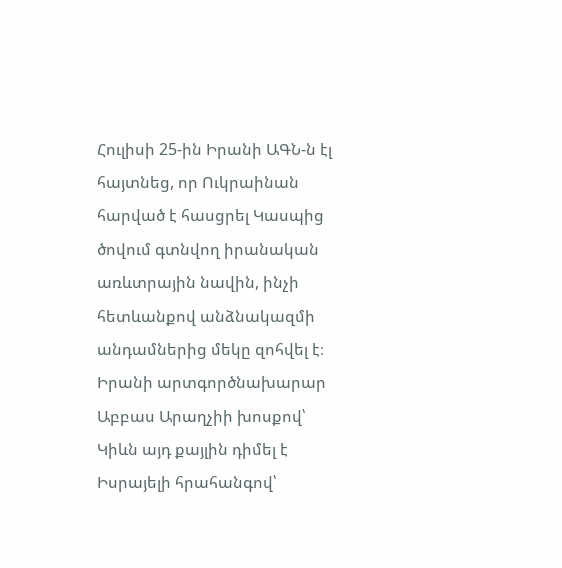Հուլիսի 25-ին Իրանի ԱԳՆ-ն էլ հայտնեց, որ Ուկրաինան հարված է հասցրել Կասպից ծովում գտնվող իրանական առևտրային նավին, ինչի հետևանքով անձնակազմի անդամներից մեկը զոհվել է։ Իրանի արտգործնախարար Աբբաս Արաղչիի խոսքով՝ Կիևն այդ քայլին դիմել է Իսրայելի հրահանգով՝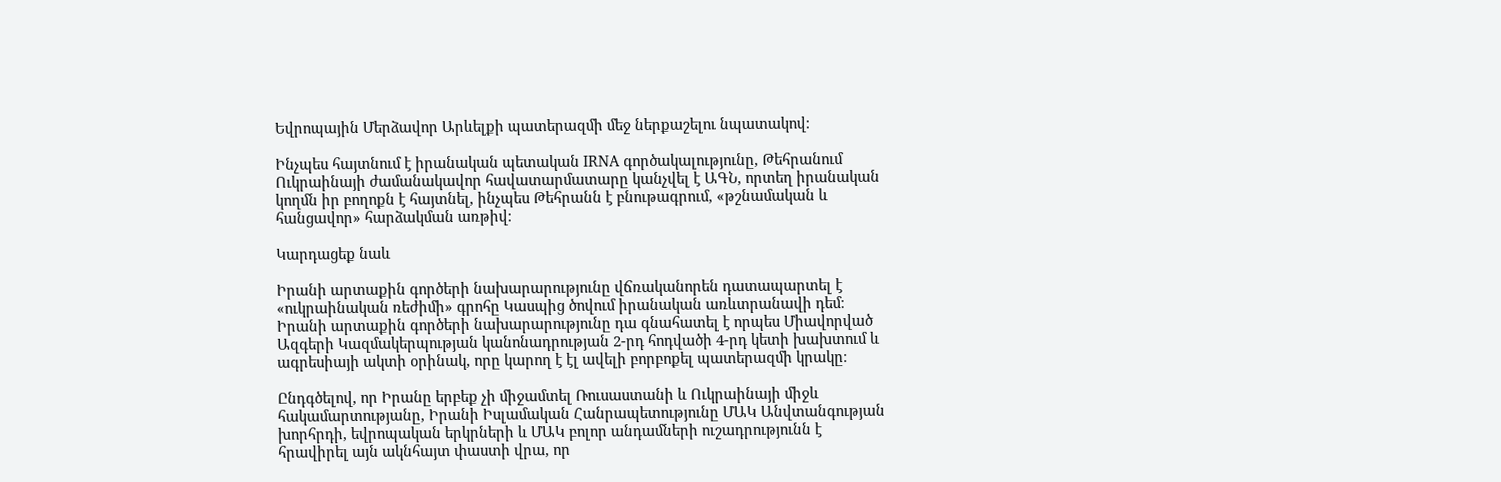Եվրոպային Մերձավոր Արևելքի պատերազմի մեջ ներքաշելու նպատակով։

Ինչպես հայտնում է իրանական պետական IRNA գործակալությունը, Թեհրանում Ուկրաինայի ժամանակավոր հավատարմատարը կանչվել է ԱԳՆ, որտեղ իրանական կողմն իր բողոքն է հայտնել, ինչպես Թեհրանն է բնութագրում, «թշնամական և հանցավոր» հարձակման առթիվ։

Կարդացեք նաև

Իրանի արտաքին գործերի նախարարությունը վճռականորեն դատապարտել է «ուկրաինական ռեժիմի» գրոհը Կասպից ծովում իրանական առևտրանավի դեմ։ Իրանի արտաքին գործերի նախարարությունը դա գնահատել է որպես Միավորված Ազգերի Կազմակերպության կանոնադրության 2-րդ հոդվածի 4-րդ կետի խախտում և ագրեսիայի ակտի օրինակ, որը կարող է էլ ավելի բորբոքել պատերազմի կրակը։

Ընդգծելով, որ Իրանը երբեք չի միջամտել Ռուսաստանի և Ուկրաինայի միջև հակամարտությանը, Իրանի Իսլամական Հանրապետությունը ՄԱԿ Անվտանգության խորհրդի, եվրոպական երկրների և ՄԱԿ բոլոր անդամների ուշադրությունն է հրավիրել այն ակնհայտ փաստի վրա, որ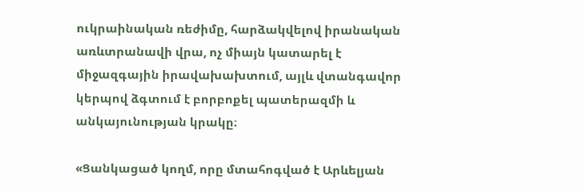ուկրաինական ռեժիմը, հարձակվելով իրանական առևտրանավի վրա, ոչ միայն կատարել է միջազգային իրավախախտում, այլև վտանգավոր կերպով ձգտում է բորբոքել պատերազմի և անկայունության կրակը։

«Ցանկացած կողմ, որը մտահոգված է Արևելյան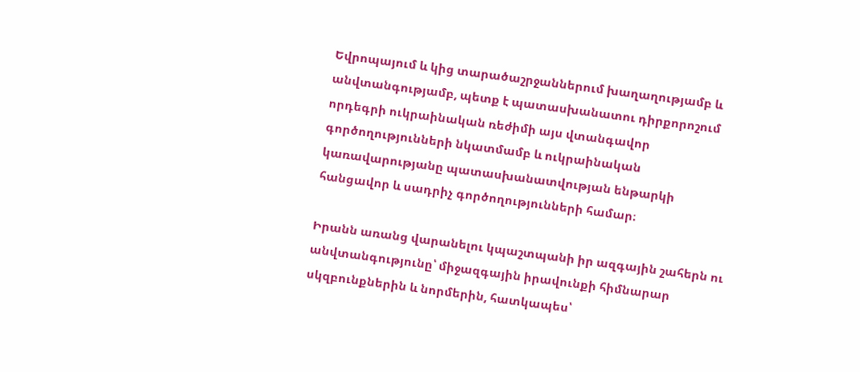Եվրոպայում և կից տարածաշրջաններում խաղաղությամբ և անվտանգությամբ, պետք է պատասխանատու դիրքորոշում որդեգրի ուկրաինական ռեժիմի այս վտանգավոր գործողությունների նկատմամբ և ուկրաինական կառավարությանը պատասխանատվության ենթարկի հանցավոր և սադրիչ գործողությունների համար։

Իրանն առանց վարանելու կպաշտպանի իր ազգային շահերն ու անվտանգությունը՝ միջազգային իրավունքի հիմնարար սկզբունքներին և նորմերին, հատկապես՝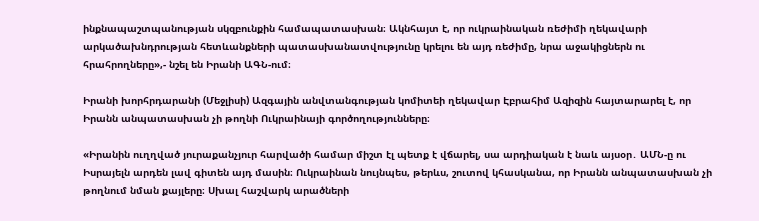ինքնապաշտպանության սկզբունքին համապատասխան։ Ակնհայտ է, որ ուկրաինական ռեժիմի ղեկավարի արկածախնդրության հետևանքների պատասխանատվությունը կրելու են այդ ռեժիմը, նրա աջակիցներն ու հրահրողները»,- նշել են Իրանի ԱԳՆ-ում։

Իրանի խորհրդարանի (Մեջլիսի) Ազգային անվտանգության կոմիտեի ղեկավար Էբրահիմ Ազիզին հայտարարել է, որ Իրանն անպատասխան չի թողնի Ուկրաինայի գործողությունները։

«Իրանին ուղղված յուրաքանչյուր հարվածի համար միշտ էլ պետք է վճարել, սա արդիական է նաև այսօր․ ԱՄՆ-ը ու Իսրայելն արդեն լավ գիտեն այդ մասին։ Ուկրաինան նույնպես, թերևս, շուտով կհասկանա, որ Իրանն անպատասխան չի թողնում նման քայլերը։ Սխալ հաշվարկ արածների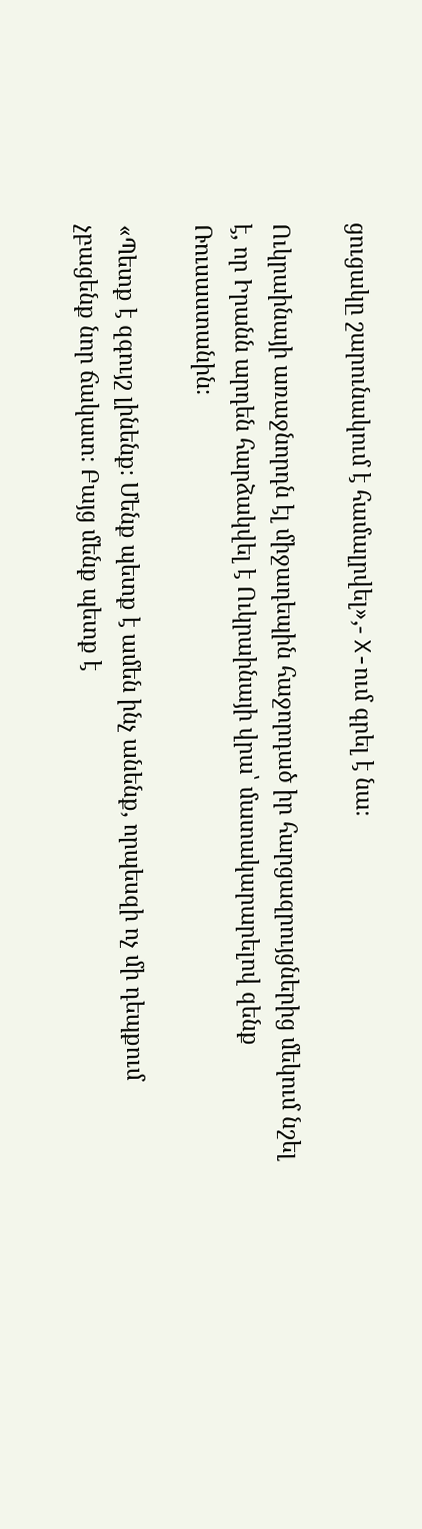ցուցակը շարունակում է համալրվել»,- X-ում գրել է նա։

Ուկրաինայի առաջնորդն էլ միջադեպին հաջորդած իր հարցազրույցներից մեկում նշել է, որ Իրանն արդեն հարձակվել է Ուկրաինայի վրա՝ մատակարարելով զենք Ռուսաստանին։

«Պետք է զգույշ լինենք։ Մենք պետք է ամեն ինչ անենք, որպեսզի ոչ մի դեպքում չբացենք նոր ճակատ։ Բայց մենք պետք է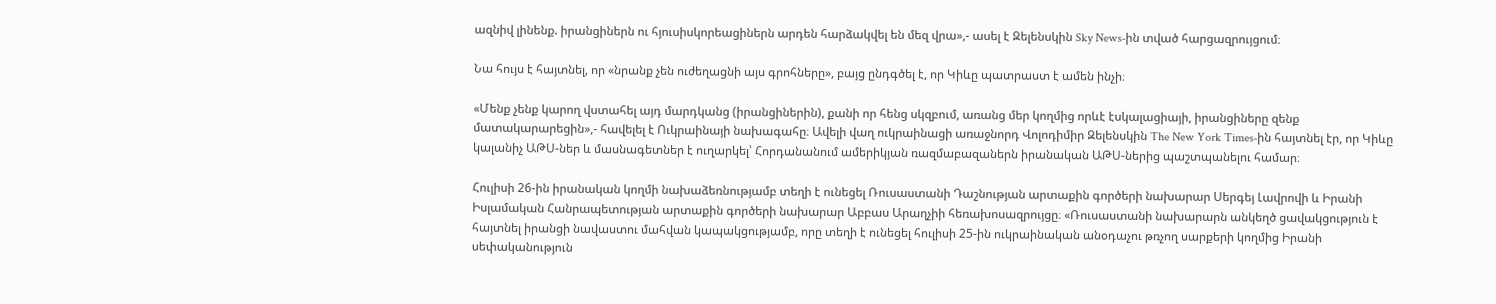ազնիվ լինենք. իրանցիներն ու հյուսիսկորեացիներն արդեն հարձակվել են մեզ վրա»,- ասել է Զելենսկին Sky News-ին տված հարցազրույցում։

Նա հույս է հայտնել, որ «նրանք չեն ուժեղացնի այս գրոհները», բայց ընդգծել է, որ Կիևը պատրաստ է ամեն ինչի։

«Մենք չենք կարող վստահել այդ մարդկանց (իրանցիներին), քանի որ հենց սկզբում, առանց մեր կողմից որևէ էսկալացիայի, իրանցիները զենք մատակարարեցին»,- հավելել է Ուկրաինայի նախագահը։ Ավելի վաղ ուկրաինացի առաջնորդ Վոլոդիմիր Զելենսկին The New York Times-ին հայտնել էր, որ Կիևը կալանիչ ԱԹՍ-ներ և մասնագետներ է ուղարկել՝ Հորդանանում ամերիկյան ռազմաբազաներն իրանական ԱԹՍ-ներից պաշտպանելու համար։

Հուլիսի 26-ին իրանական կողմի նախաձեռնությամբ տեղի է ունեցել Ռուսաստանի Դաշնության արտաքին գործերի նախարար Սերգեյ Լավրովի և Իրանի Իսլամական Հանրապետության արտաքին գործերի նախարար Աբբաս Արաղչիի հեռախոսազրույցը։ «Ռուսաստանի նախարարն անկեղծ ցավակցություն է հայտնել իրանցի նավաստու մահվան կապակցությամբ, որը տեղի է ունեցել հուլիսի 25-ին ուկրաինական անօդաչու թռչող սարքերի կողմից Իրանի սեփականություն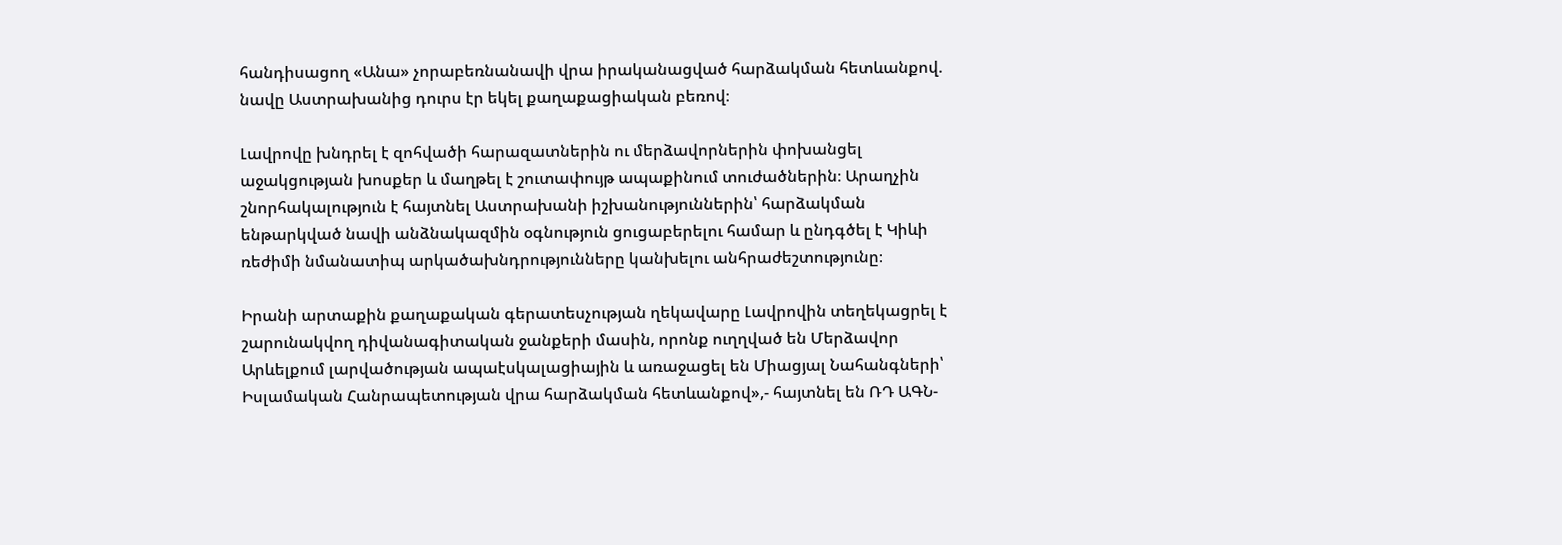հանդիսացող «Անա» չորաբեռնանավի վրա իրականացված հարձակման հետևանքով. նավը Աստրախանից դուրս էր եկել քաղաքացիական բեռով։

Լավրովը խնդրել է զոհվածի հարազատներին ու մերձավորներին փոխանցել աջակցության խոսքեր և մաղթել է շուտափույթ ապաքինում տուժածներին։ Արաղչին շնորհակալություն է հայտնել Աստրախանի իշխանություններին՝ հարձակման ենթարկված նավի անձնակազմին օգնություն ցուցաբերելու համար և ընդգծել է Կիևի ռեժիմի նմանատիպ արկածախնդրությունները կանխելու անհրաժեշտությունը։

Իրանի արտաքին քաղաքական գերատեսչության ղեկավարը Լավրովին տեղեկացրել է շարունակվող դիվանագիտական ջանքերի մասին, որոնք ուղղված են Մերձավոր Արևելքում լարվածության ապաէսկալացիային և առաջացել են Միացյալ Նահանգների՝ Իսլամական Հանրապետության վրա հարձակման հետևանքով»,- հայտնել են ՌԴ ԱԳՆ-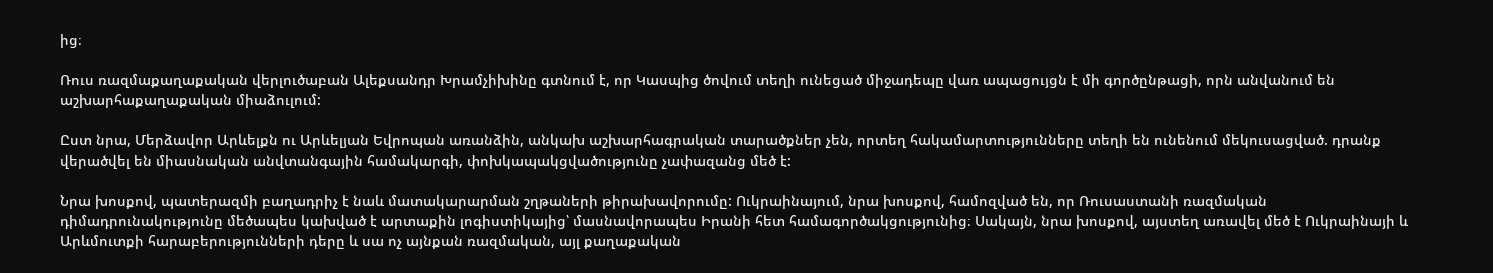ից։

Ռուս ռազմաքաղաքական վերլուծաբան Ալեքսանդր Խրամչիխինը գտնում է, որ Կասպից ծովում տեղի ունեցած միջադեպը վառ ապացույցն է մի գործընթացի, որն անվանում են աշխարհաքաղաքական միաձուլում:

Ըստ նրա, Մերձավոր Արևելքն ու Արևելյան Եվրոպան առանձին, անկախ աշխարհագրական տարածքներ չեն, որտեղ հակամարտությունները տեղի են ունենում մեկուսացված. դրանք վերածվել են միասնական անվտանգային համակարգի, փոխկապակցվածությունը չափազանց մեծ է:

Նրա խոսքով, պատերազմի բաղադրիչ է նաև մատակարարման շղթաների թիրախավորումը: Ուկրաինայում, նրա խոսքով, համոզված են, որ Ռուսաստանի ռազմական դիմադրունակությունը մեծապես կախված է արտաքին լոգիստիկայից՝ մասնավորապես Իրանի հետ համագործակցությունից։ Սակայն, նրա խոսքով, այստեղ առավել մեծ է Ուկրաինայի և Արևմուտքի հարաբերությունների դերը և սա ոչ այնքան ռազմական, այլ քաղաքական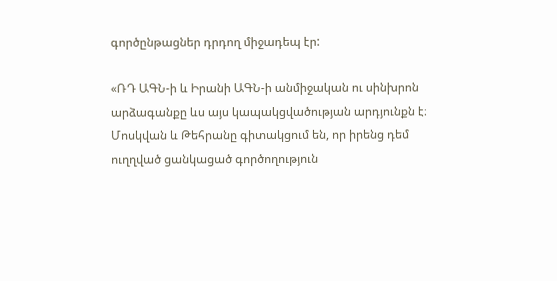գործընթացներ դրդող միջադեպ էր:

«ՌԴ ԱԳՆ-ի և Իրանի ԱԳՆ-ի անմիջական ու սինխրոն արձագանքը ևս այս կապակցվածության արդյունքն է։ Մոսկվան և Թեհրանը գիտակցում են, որ իրենց դեմ ուղղված ցանկացած գործողություն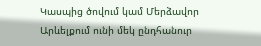Կասպից ծովում կամ Մերձավոր Արևելքում ունի մեկ ընդհանուր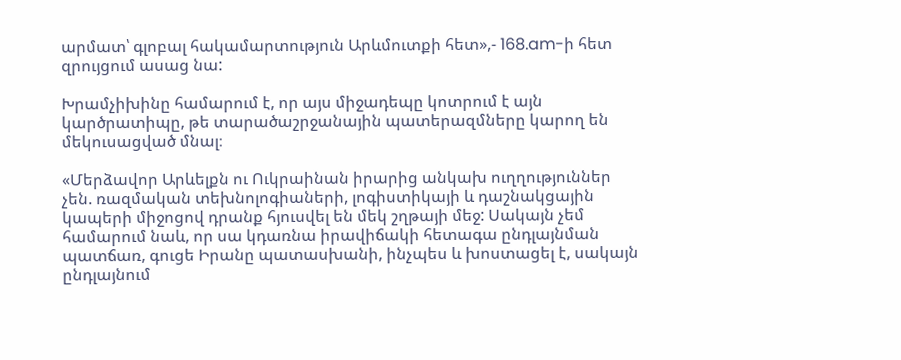արմատ՝ գլոբալ հակամարտություն Արևմուտքի հետ»,- 168.am-ի հետ զրույցում ասաց նա:

Խրամչիխինը համարում է, որ այս միջադեպը կոտրում է այն կարծրատիպը, թե տարածաշրջանային պատերազմները կարող են մեկուսացված մնալ։

«Մերձավոր Արևելքն ու Ուկրաինան իրարից անկախ ուղղություններ չեն. ռազմական տեխնոլոգիաների, լոգիստիկայի և դաշնակցային կապերի միջոցով դրանք հյուսվել են մեկ շղթայի մեջ: Սակայն չեմ համարում նաև, որ սա կդառնա իրավիճակի հետագա ընդլայնման պատճառ, գուցե Իրանը պատասխանի, ինչպես և խոստացել է, սակայն ընդլայնում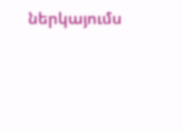ներկայումս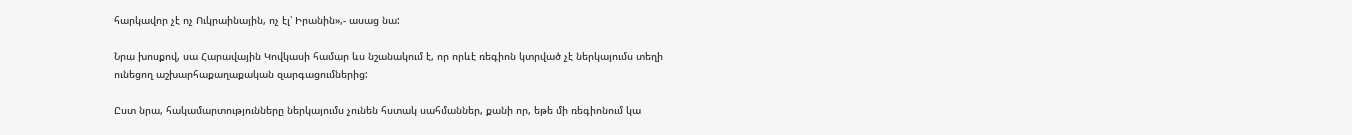հարկավոր չէ ոչ Ուկրաինային, ոչ էլ՝ Իրանին»,- ասաց նա:

Նրա խոսքով, սա Հարավային Կովկասի համար ևս նշանակում է, որ որևէ ռեգիոն կտրված չէ ներկայումս տեղի ունեցող աշխարհաքաղաքական զարգացումներից:

Ըստ նրա, հակամարտությունները ներկայումս չունեն հստակ սահմաններ, քանի որ, եթե մի ռեգիոնում կա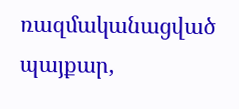ռազմականացված պայքար,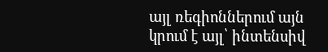այլ ռեգիոններում այն կրում է այլ՝ ինտենսիվ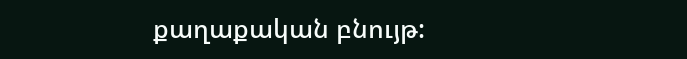քաղաքական բնույթ: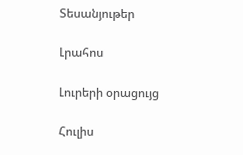Տեսանյութեր

Լրահոս

Լուրերի օրացույց

Հուլիս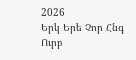2026
Երկ Երե Չոր Հնգ Ուրբ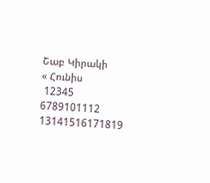Շաբ Կիրակի
« Հունիս
 12345
6789101112
13141516171819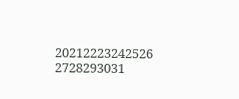20212223242526
2728293031